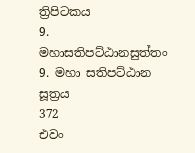ත්‍රිපිටකය
9. මහාසතිපට්ඨානසුත්තං 9. මහා සතිපට්ඨාන සූත්‍රය
372
එවං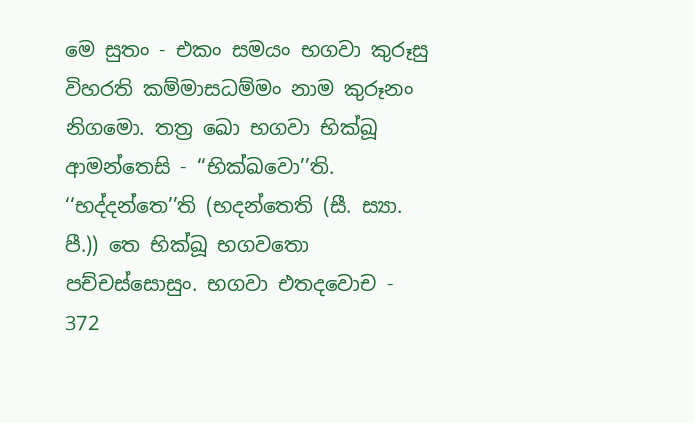මෙ සුතං - එකං සමයං භගවා කුරූසු විහරති කම්මාසධම්මං නාම කුරූනං නිගමො. තත්‍ර ඛො භගවා භික්ඛූ ආමන්තෙසි - ‘‘භික්ඛවො’’ති. ‘‘භද්දන්තෙ’’ති (භදන්තෙති (සී. ස්‍යා. පී.)) තෙ භික්ඛූ භගවතො පච්චස්සොසුං. භගවා එතදවොච -
372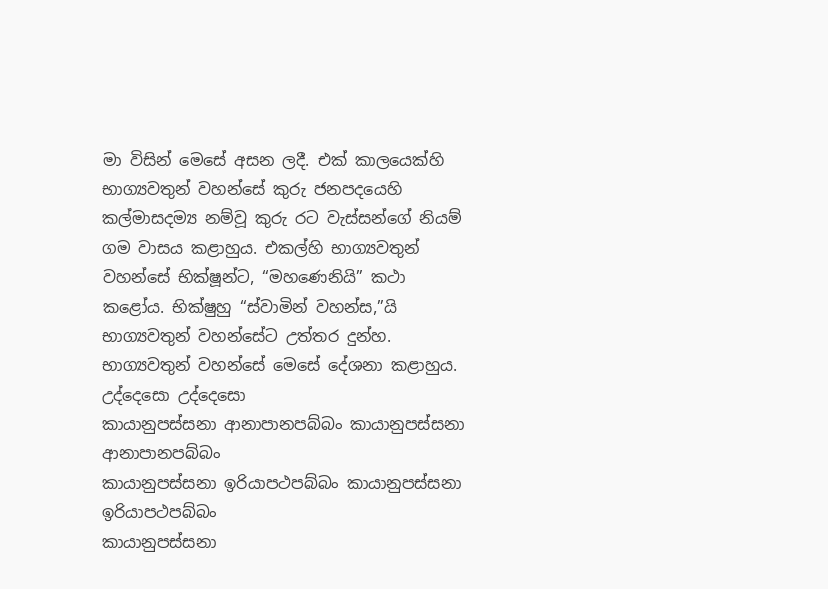මා විසින් මෙසේ අසන ලදී. එක් කාලයෙක්හි භාග්‍යවතුන් වහන්සේ කුරු ජනපදයෙහි කල්මාසදම්‍ය නම්වූ කුරු රට වැස්සන්ගේ නියම් ගම වාසය කළාහුය. එකල්හි භාග්‍යවතුන් වහන්සේ භික්ෂූන්ට, “මහණෙනියි” කථා කළෝය. භික්ෂුහු “ස්වාමින් වහන්ස,”යි භාග්‍යවතුන් වහන්සේට උත්තර දුන්හ. භාග්‍යවතුන් වහන්සේ මෙසේ දේශනා කළාහුය.
උද්දෙසො උද්දෙසො
කායානුපස්සනා ආනාපානපබ්බං කායානුපස්සනා ආනාපානපබ්බං
කායානුපස්සනා ඉරියාපථපබ්බං කායානුපස්සනා ඉරියාපථපබ්බං
කායානුපස්සනා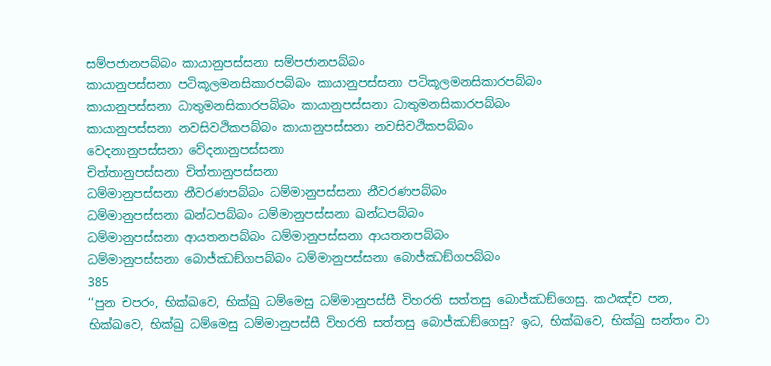සම්පජානපබ්බං කායානුපස්සනා සම්පජානපබ්බං
කායානුපස්සනා පටිකූලමනසිකාරපබ්බං කායානුපස්සනා පටිකූලමනසිකාරපබ්බං
කායානුපස්සනා ධාතුමනසිකාරපබ්බං කායානුපස්සනා ධාතුමනසිකාරපබ්බං
කායානුපස්සනා නවසිවථිකපබ්බං කායානුපස්සනා නවසිවථිකපබ්බං
වෙදනානුපස්සනා වේදනානුපස්සනා
චිත්තානුපස්සනා චිත්තානුපස්සනා
ධම්මානුපස්සනා නීවරණපබ්බං ධම්මානුපස්සනා නීවරණපබ්බං
ධම්මානුපස්සනා ඛන්ධපබ්බං ධම්මානුපස්සනා ඛන්ධපබ්බං
ධම්මානුපස්සනා ආයතනපබ්බං ධම්මානුපස්සනා ආයතනපබ්බං
ධම්මානුපස්සනා බොජ්ඣඞ්ගපබ්බං ධම්මානුපස්සනා බොජ්ඣඞ්ගපබ්බං
385
‘‘පුන චපරං, භික්ඛවෙ, භික්ඛු ධම්මෙසු ධම්මානුපස්සී විහරති සත්තසු බොජ්ඣඞ්ගෙසු. කථඤ්ච පන, භික්ඛවෙ, භික්ඛු ධම්මෙසු ධම්මානුපස්සී විහරති සත්තසු බොජ්ඣඞ්ගෙසු? ඉධ, භික්ඛවෙ, භික්ඛු සන්තං වා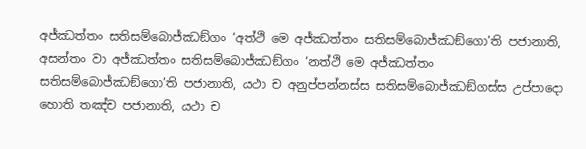අජ්ඣත්තං සතිසම්බොජ්ඣඞ්ගං ‘අත්ථි මෙ අජ්ඣත්තං සතිසම්බොජ්ඣඞ්ගො’ති පජානාති, අසන්තං වා අජ්ඣත්තං සතිසම්බොජ්ඣඞ්ගං ‘නත්ථි මෙ අජ්ඣත්තං සතිසම්බොජ්ඣඞ්ගො’ති පජානාති, යථා ච අනුප්පන්නස්ස සතිසම්බොජ්ඣඞ්ගස්ස උප්පාදො හොති තඤ්ච පජානාති, යථා ච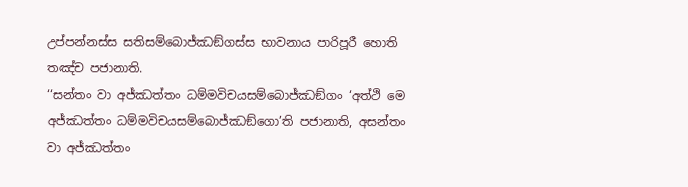උප්පන්නස්ස සතිසම්බොජ්ඣඞ්ගස්ස භාවනාය පාරිපූරී හොති තඤ්ච පජානාති.
‘‘සන්තං වා අජ්ඣත්තං ධම්මවිචයසම්බොජ්ඣඞ්ගං ‘අත්ථි මෙ අජ්ඣත්තං ධම්මවිචයසම්බොජ්ඣඞ්ගො’ති පජානාති, අසන්තං වා අජ්ඣත්තං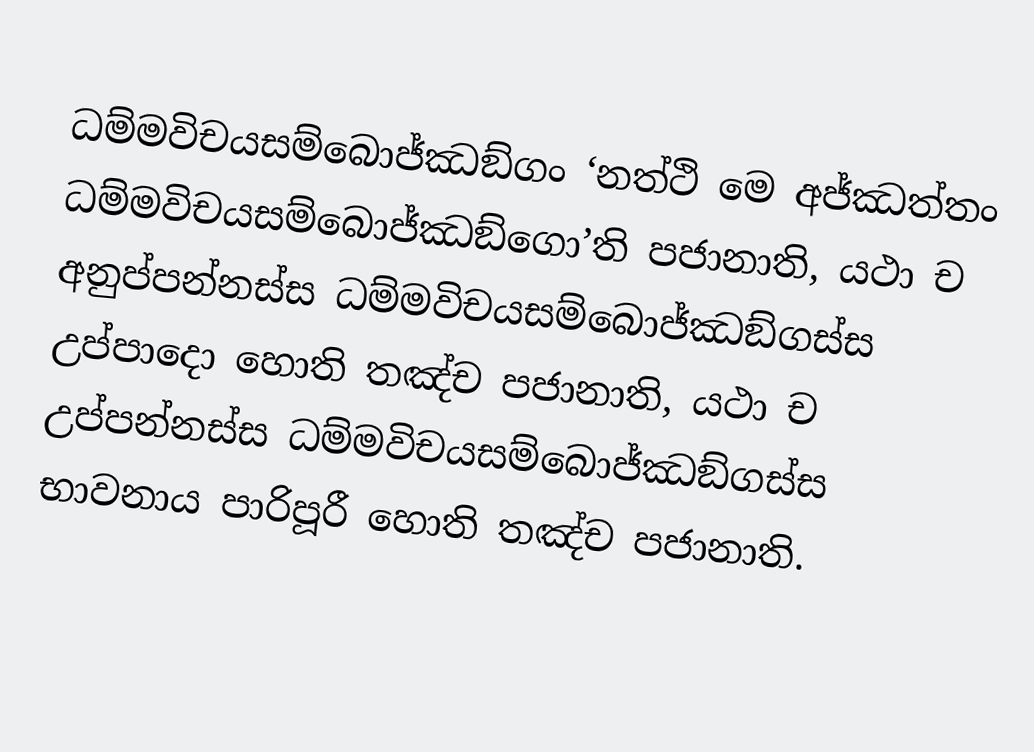ධම්මවිචයසම්බොජ්ඣඞ්ගං ‘නත්ථි මෙ අජ්ඣත්තං ධම්මවිචයසම්බොජ්ඣඞ්ගො’ති පජානාති, යථා ච අනුප්පන්නස්ස ධම්මවිචයසම්බොජ්ඣඞ්ගස්ස උප්පාදො හොති තඤ්ච පජානාති, යථා ච උප්පන්නස්ස ධම්මවිචයසම්බොජ්ඣඞ්ගස්ස භාවනාය පාරිපූරී හොති තඤ්ච පජානාති.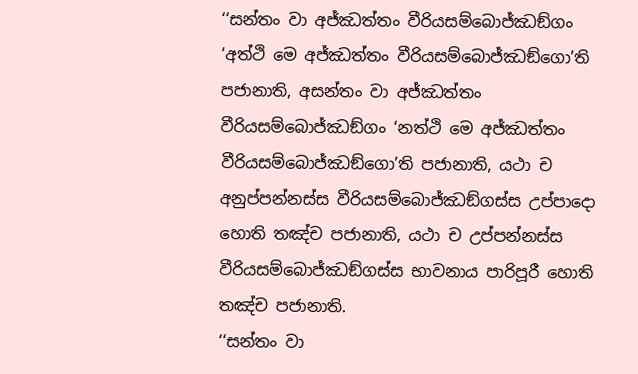‘‘සන්තං වා අජ්ඣත්තං වීරියසම්බොජ්ඣඞ්ගං ‘අත්ථි මෙ අජ්ඣත්තං වීරියසම්බොජ්ඣඞ්ගො’ති පජානාති, අසන්තං වා අජ්ඣත්තං වීරියසම්බොජ්ඣඞ්ගං ‘නත්ථි මෙ අජ්ඣත්තං වීරියසම්බොජ්ඣඞ්ගො’ති පජානාති, යථා ච අනුප්පන්නස්ස වීරියසම්බොජ්ඣඞ්ගස්ස උප්පාදො හොති තඤ්ච පජානාති, යථා ච උප්පන්නස්ස වීරියසම්බොජ්ඣඞ්ගස්ස භාවනාය පාරිපූරී හොති තඤ්ච පජානාති.
‘‘සන්තං වා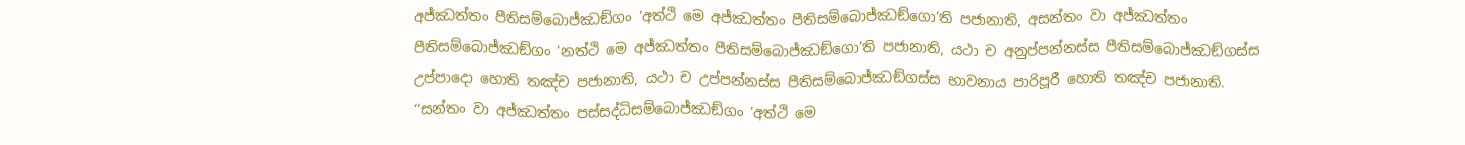අජ්ඣත්තං පීතිසම්බොජ්ඣඞ්ගං ‘අත්ථි මෙ අජ්ඣත්තං පීතිසම්බොජ්ඣඞ්ගො’ති පජානාති, අසන්තං වා අජ්ඣත්තං පීතිසම්බොජ්ඣඞ්ගං ‘නත්ථි මෙ අජ්ඣත්තං පීතිසම්බොජ්ඣඞ්ගො’ති පජානාති, යථා ච අනුප්පන්නස්ස පීතිසම්බොජ්ඣඞ්ගස්ස උප්පාදො හොති තඤ්ච පජානාති, යථා ච උප්පන්නස්ස පීතිසම්බොජ්ඣඞ්ගස්ස භාවනාය පාරිපූරී හොති තඤ්ච පජානාති.
‘‘සන්තං වා අජ්ඣත්තං පස්සද්ධිසම්බොජ්ඣඞ්ගං ‘අත්ථි මෙ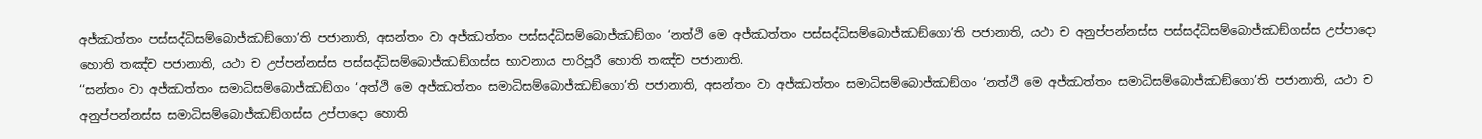අජ්ඣත්තං පස්සද්ධිසම්බොජ්ඣඞ්ගො’ති පජානාති, අසන්තං වා අජ්ඣත්තං පස්සද්ධිසම්බොජ්ඣඞ්ගං ‘නත්ථි මෙ අජ්ඣත්තං පස්සද්ධිසම්බොජ්ඣඞ්ගො’ති පජානාති, යථා ච අනුප්පන්නස්ස පස්සද්ධිසම්බොජ්ඣඞ්ගස්ස උප්පාදො හොති තඤ්ච පජානාති, යථා ච උප්පන්නස්ස පස්සද්ධිසම්බොජ්ඣඞ්ගස්ස භාවනාය පාරිපූරී හොති තඤ්ච පජානාති.
‘‘සන්තං වා අජ්ඣත්තං සමාධිසම්බොජ්ඣඞ්ගං ‘අත්ථි මෙ අජ්ඣත්තං සමාධිසම්බොජ්ඣඞ්ගො’ති පජානාති, අසන්තං වා අජ්ඣත්තං සමාධිසම්බොජ්ඣඞ්ගං ‘නත්ථි මෙ අජ්ඣත්තං සමාධිසම්බොජ්ඣඞ්ගො’ති පජානාති, යථා ච අනුප්පන්නස්ස සමාධිසම්බොජ්ඣඞ්ගස්ස උප්පාදො හොති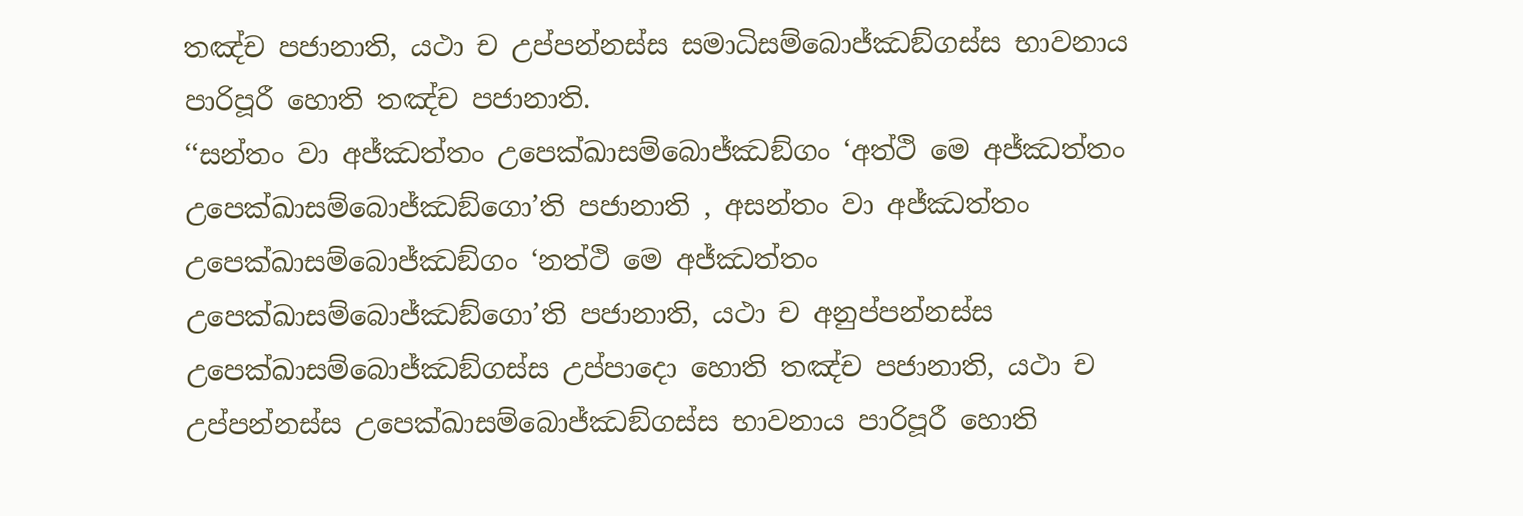තඤ්ච පජානාති, යථා ච උප්පන්නස්ස සමාධිසම්බොජ්ඣඞ්ගස්ස භාවනාය පාරිපූරී හොති තඤ්ච පජානාති.
‘‘සන්තං වා අජ්ඣත්තං උපෙක්ඛාසම්බොජ්ඣඞ්ගං ‘අත්ථි මෙ අජ්ඣත්තං උපෙක්ඛාසම්බොජ්ඣඞ්ගො’ති පජානාති , අසන්තං වා අජ්ඣත්තං උපෙක්ඛාසම්බොජ්ඣඞ්ගං ‘නත්ථි මෙ අජ්ඣත්තං උපෙක්ඛාසම්බොජ්ඣඞ්ගො’ති පජානාති, යථා ච අනුප්පන්නස්ස උපෙක්ඛාසම්බොජ්ඣඞ්ගස්ස උප්පාදො හොති තඤ්ච පජානාති, යථා ච උප්පන්නස්ස උපෙක්ඛාසම්බොජ්ඣඞ්ගස්ස භාවනාය පාරිපූරී හොති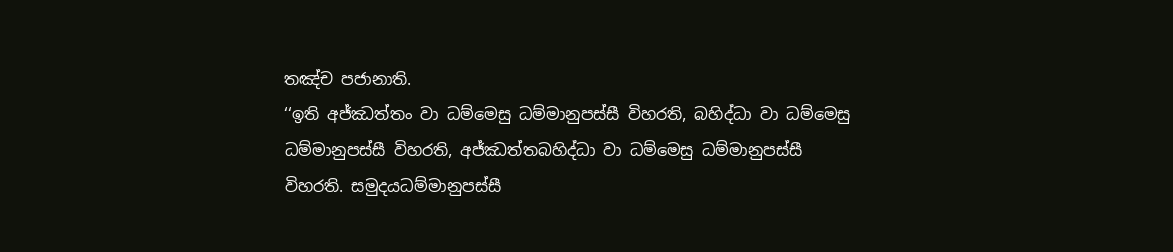තඤ්ච පජානාති.
‘‘ඉති අජ්ඣත්තං වා ධම්මෙසු ධම්මානුපස්සී විහරති, බහිද්ධා වා ධම්මෙසු ධම්මානුපස්සී විහරති, අජ්ඣත්තබහිද්ධා වා ධම්මෙසු ධම්මානුපස්සී විහරති. සමුදයධම්මානුපස්සී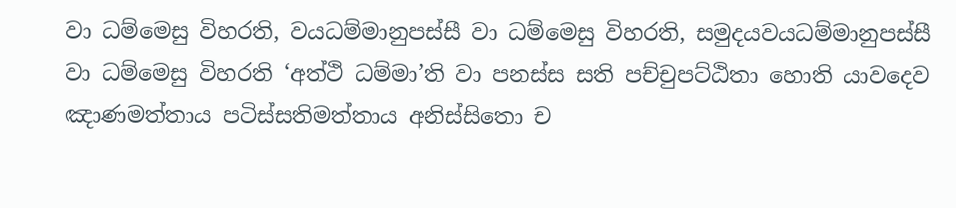වා ධම්මෙසු විහරති, වයධම්මානුපස්සී වා ධම්මෙසු විහරති, සමුදයවයධම්මානුපස්සී වා ධම්මෙසු විහරති ‘අත්ථි ධම්මා’ති වා පනස්ස සති පච්චුපට්ඨිතා හොති යාවදෙව ඤාණමත්තාය පටිස්සතිමත්තාය අනිස්සිතො ච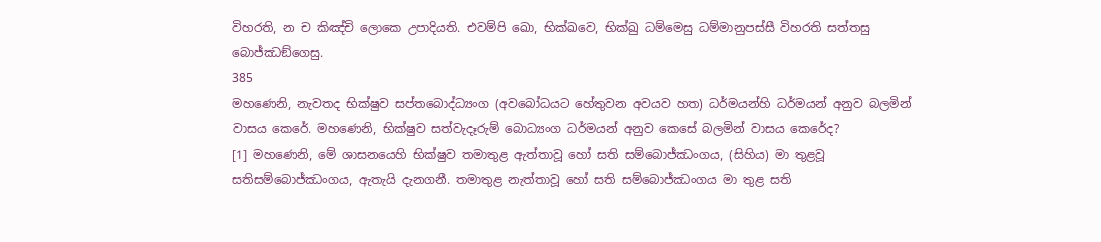විහරති, න ච කිඤ්චි ලොකෙ උපාදියති. එවම්පි ඛො, භික්ඛවෙ, භික්ඛු ධම්මෙසු ධම්මානුපස්සී විහරති සත්තසු බොජ්ඣඞ්ගෙසු.
385
මහණෙනි, නැවතද භික්ෂුව සප්තබොද්ධ්‍යංග (අවබෝධයට හේතුවන අවයව හත) ධර්මයන්හි ධර්මයන් අනුව බලමින් වාසය කෙරේ. මහණෙනි, භික්ෂුව සත්වැදෑරුම් බොධ්‍යංග ධර්මයන් අනුව කෙසේ බලමින් වාසය කෙරේද?
[1] මහණෙනි, මේ ශාසනයෙහි භික්ෂුව තමාතුළ ඇත්තාවූ හෝ සති සම්බොජ්ඣංගය, (සිහිය) මා තුළවූ සතිසම්බොජ්ඣංගය, ඇතැයි දැනගනී. තමාතුළ නැත්තාවූ හෝ සති සම්බොජ්ඣංගය මා තුළ සති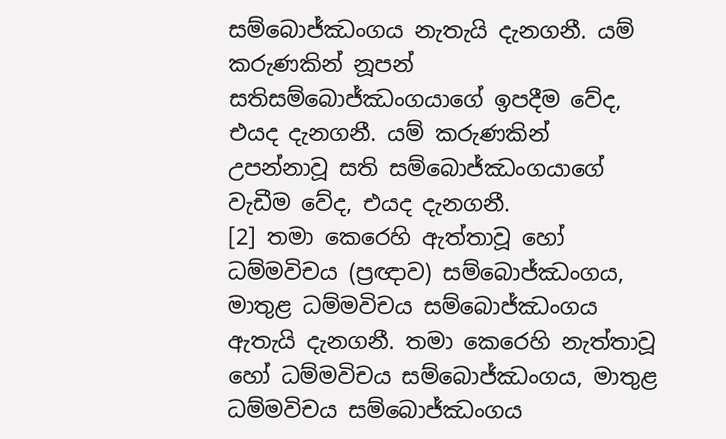සම්බොජ්ඣංගය නැතැයි දැනගනී. යම් කරුණකින් නූපන් සතිසම්බොජ්ඣංගයාගේ ඉපදීම වේද, එයද දැනගනී. යම් කරුණකින් උපන්නාවූ සති සම්බොජ්ඣංගයාගේ වැඩීම වේද, එයද දැනගනී.
[2] තමා කෙරෙහි ඇත්තාවූ හෝ ධම්මවිචය (ප්‍රඥාව) සම්බොජ්ඣංගය, මාතුළ ධම්මවිචය සම්බොජ්ඣංගය ඇතැයි දැනගනී. තමා කෙරෙහි නැත්තාවූ හෝ ධම්මවිචය සම්බොජ්ඣංගය, මාතුළ ධම්මවිචය සම්බොජ්ඣංගය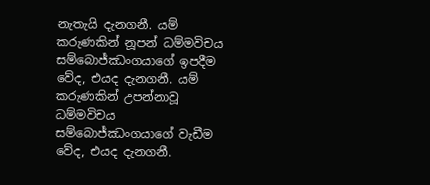නැතැයි දැනගනී. යම් කරුණකින් නූපන් ධම්මවිචය සම්බොජ්ඣංගයාගේ ඉපදීම වේද, එයද දැනගනී. යම් කරුණකින් උපන්නාවූ ධම්මවිචය සම්බොජ්ඣංගයාගේ වැඩීම වේද, එයද දැනගනී.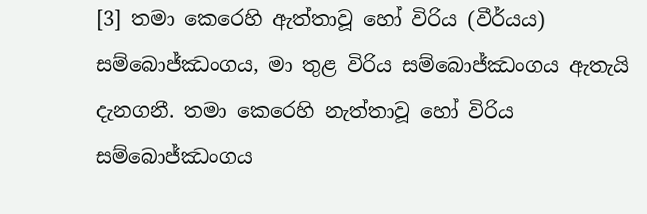[3] තමා කෙරෙහි ඇත්තාවූ හෝ විරිය (වීර්යය) සම්බොජ්ඣංගය, මා තුළ විරිය සම්බොජ්ඣංගය ඇතැයි දැනගනී. තමා කෙරෙහි නැත්තාවූ හෝ විරිය සම්බොජ්ඣංගය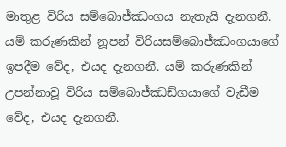මාතුළ විරිය සම්බොජ්ඣංගය නැතැයි දැනගනී. යම් කරුණකින් නූපන් විරියසම්බොජ්ඣංගයාගේ ඉපදීම වේද, එයද දැනගනී. යම් කරුණකින් උපන්නාවූ විරිය සම්බොජ්ඣඩ්ගයාගේ වැඩීම වේද, එයද දැනගනී.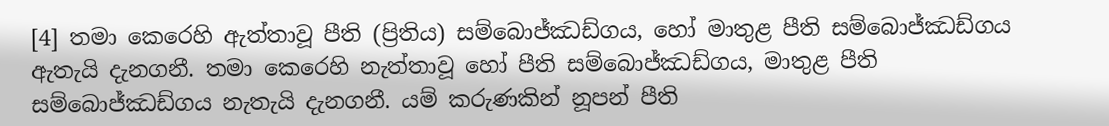[4] තමා කෙරෙහි ඇත්තාවූ පීති (ප්‍රිතිය) සම්බොජ්ඣඩ්ගය, හෝ මාතුළ පීති සම්බොජ්ඣඩ්ගය ඇතැයි දැනගනී. තමා කෙරෙහි නැත්තාවූ හෝ පීති සම්බොජ්ඣඩ්ගය, මාතුළ පීති සම්බොජ්ඣඩ්ගය නැතැයි දැනගනී. යම් කරුණකින් නූපන් පීති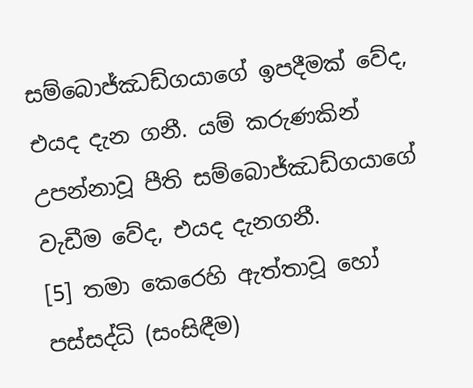සම්බොජ්ඣඩ්ගයාගේ ඉපදීමක් වේද, එයද දැන ගනී. යම් කරුණකින් උපන්නාවූ පීති සම්බොජ්ඣඩ්ගයාගේ වැඩීම වේද, එයද දැනගනී.
[5] තමා කෙරෙහි ඇත්තාවූ හෝ පස්සද්ධි (සංසිඳීම)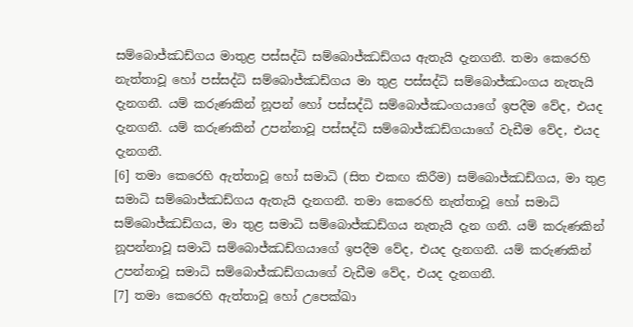සම්බොජ්ඣඩ්ගය මාතුළ පස්සද්ධි සම්බොජ්ඣඩ්ගය ඇතැයි දැනගනී. තමා කෙරෙහි නැත්තාවූ හෝ පස්සද්ධි සම්බොජ්ඣඩ්ගය මා තුළ පස්සද්ධි සම්බොජ්ඣංගය නැතැයි දැනගනී. යම් කරුණකින් නූපන් හෝ පස්සද්ධි සම්බොජ්ඣංගයාගේ ඉපදීම වේද, එයද දැනගනී. යම් කරුණකින් උපන්නාවූ පස්සද්ධි සම්බොජ්ඣඩ්ගයාගේ වැඩීම වේද, එයද දැනගනී.
[6] තමා කෙරෙහි ඇත්තාවූ හෝ සමාධි (සිත එකඟ කිරීම) සම්බොජ්ඣඩ්ගය, මා තුළ සමාධි සම්බොජ්ඣඩ්ගය ඇතැයි දැනගනී. තමා කෙරෙහි නැත්තාවූ හෝ සමාධි සම්බොජ්ඣඩ්ගය, මා තුළ සමාධි සම්බොජ්ඣඩ්ගය නැතැයි දැන ගනී. යම් කරුණකින් නූපන්නාවූ සමාධි සම්බොජ්ඣඩ්ගයාගේ ඉපදීම වේද, එයද දැනගනී. යම් කරුණකින් උපන්නාවූ සමාධි සම්බොජ්ඣඩ්ගයාගේ වැඩීම වේද, එයද දැනගනී.
[7] තමා කෙරෙහි ඇත්තාවූ හෝ උපෙක්ඛා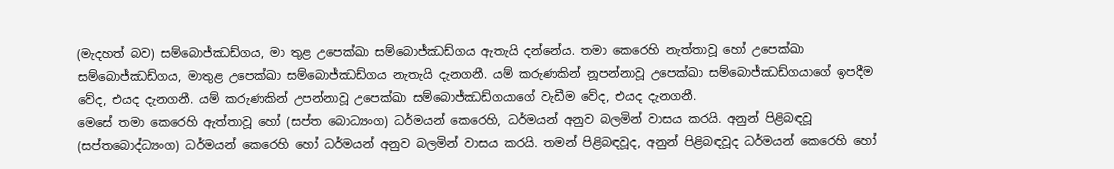(මැදහත් බව) සම්බොජ්ඣඩ්ගය, මා තුළ උපෙක්ඛා සම්බොජ්ඣඩ්ගය ඇතැයි දන්නේය. තමා කෙරෙහි නැත්තාවූ හෝ උපෙක්ඛා සම්බොජ්ඣඩ්ගය, මාතුළ උපෙක්ඛා සම්බොජ්ඣඩ්ගය නැතැයි දැනගනී. යම් කරුණකින් නූපන්නාවූ උපෙක්ඛා සම්බොජ්ඣඩ්ගයාගේ ඉපදීම වේද, එයද දැනගනී. යම් කරුණකින් උපන්නාවූ උපෙක්ඛා සම්බොජ්ඣඩ්ගයාගේ වැඩීම වේද, එයද දැනගනී.
මෙසේ තමා කෙරෙහි ඇත්තාවූ හෝ (සප්ත බොධ්‍යංග) ධර්මයන් කෙරෙහි, ධර්මයන් අනුව බලමින් වාසය කරයි. අනුන් පිළිබඳවූ (සප්තබොද්ධ්‍යංග) ධර්මයන් කෙරෙහි හෝ ධර්මයන් අනුව බලමින් වාසය කරයි. තමන් පිළිබඳවූද, අනුන් පිළිබඳවූද ධර්මයන් කෙරෙහි හෝ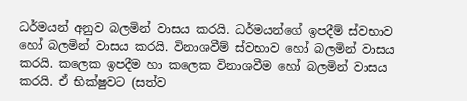ධර්මයන් අනුව බලමින් වාසය කරයි. ධර්මයන්ගේ ඉපදීම් ස්වභාව හෝ බලමින් වාසය කරයි. විනාශවීම් ස්වභාව හෝ බලමින් වාසය කරයි. කලෙක ඉපදීම හා කලෙක විනාශවීම හෝ බලමින් වාසය කරයි. ඒ භික්ෂුවට (සත්ව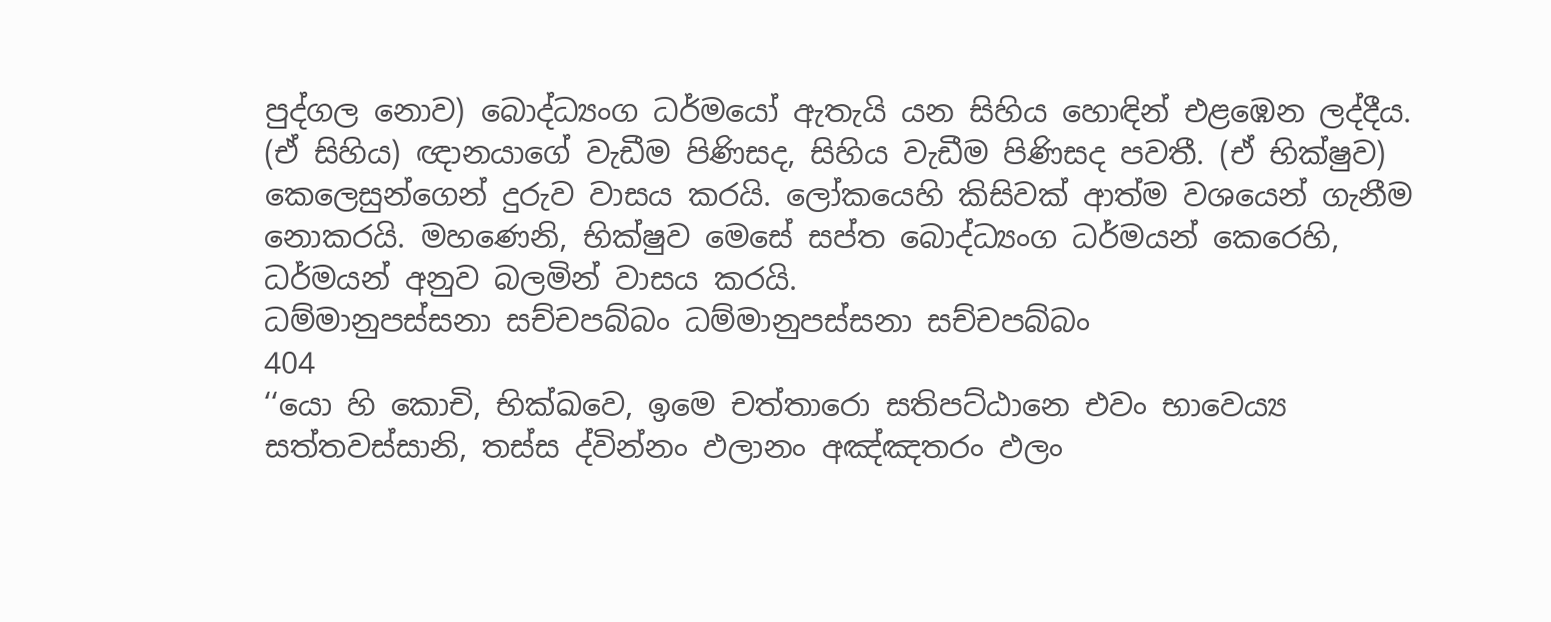පුද්ගල නොව) බොද්ධ්‍යංග ධර්මයෝ ඇතැයි යන සිහිය හොඳින් එළඹෙන ලද්දීය. (ඒ සිහිය) ඥානයාගේ වැඩීම පිණිසද, සිහිය වැඩීම පිණිසද පවතී. (ඒ භික්ෂුව) කෙලෙසුන්ගෙන් දුරුව වාසය කරයි. ලෝකයෙහි කිසිවක් ආත්ම වශයෙන් ගැනීම නොකරයි. මහණෙනි, භික්ෂුව මෙසේ සප්ත බොද්ධ්‍යංග ධර්මයන් කෙරෙහි, ධර්මයන් අනුව බලමින් වාසය කරයි.
ධම්මානුපස්සනා සච්චපබ්බං ධම්මානුපස්සනා සච්චපබ්බං
404
‘‘යො හි කොචි, භික්ඛවෙ, ඉමෙ චත්තාරො සතිපට්ඨානෙ එවං භාවෙය්‍ය සත්තවස්සානි, තස්ස ද්වින්නං ඵලානං අඤ්ඤතරං ඵලං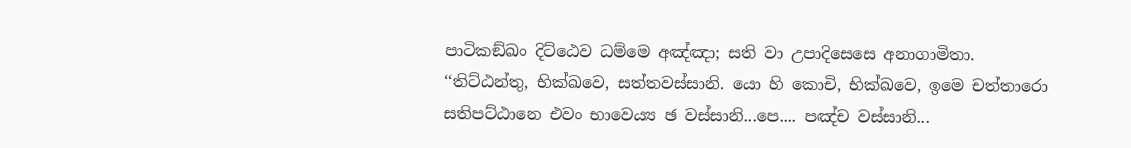පාටිකඞ්ඛං දිට්ඨෙව ධම්මෙ අඤ්ඤා; සති වා උපාදිසෙසෙ අනාගාමිතා.
‘‘තිට්ඨන්තු, භික්ඛවෙ, සත්තවස්සානි. යො හි කොචි, භික්ඛවෙ, ඉමෙ චත්තාරො සතිපට්ඨානෙ එවං භාවෙය්‍ය ඡ වස්සානි...පෙ.... පඤ්ච වස්සානි...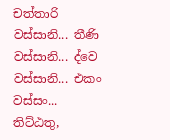චත්තාරි වස්සානි... තීණි වස්සානි... ද්වෙ වස්සානි... එකං වස්සං... තිට්ඨතු,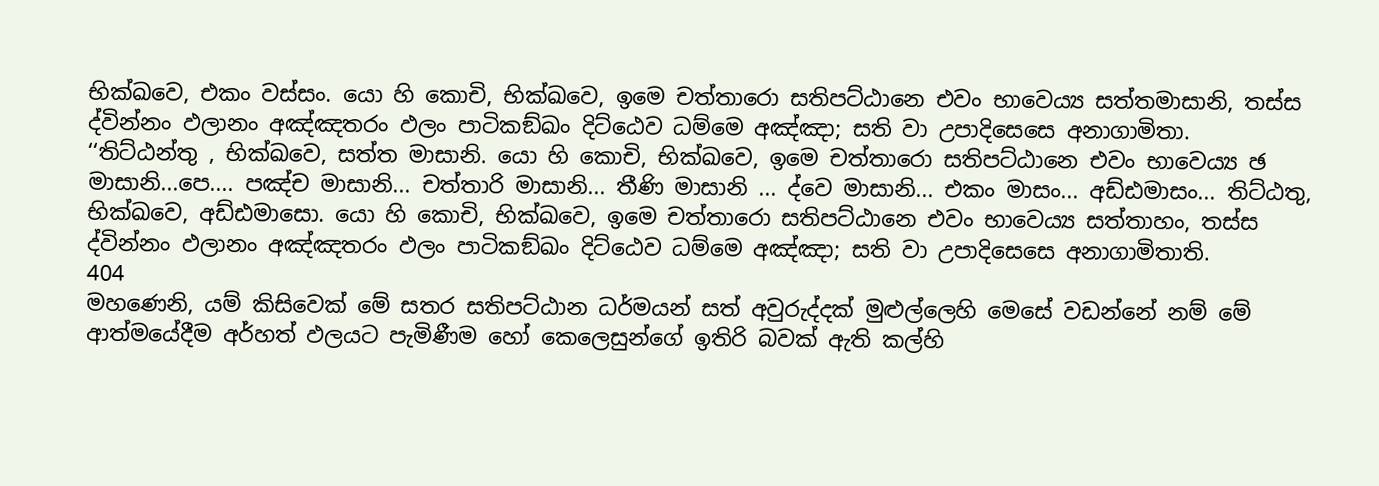භික්ඛවෙ, එකං වස්සං. යො හි කොචි, භික්ඛවෙ, ඉමෙ චත්තාරො සතිපට්ඨානෙ එවං භාවෙය්‍ය සත්තමාසානි, තස්ස ද්වින්නං ඵලානං අඤ්ඤතරං ඵලං පාටිකඞ්ඛං දිට්ඨෙව ධම්මෙ අඤ්ඤා; සති වා උපාදිසෙසෙ අනාගාමිතා.
‘‘තිට්ඨන්තු , භික්ඛවෙ, සත්ත මාසානි. යො හි කොචි, භික්ඛවෙ, ඉමෙ චත්තාරො සතිපට්ඨානෙ එවං භාවෙය්‍ය ඡ මාසානි...පෙ.... පඤ්ච මාසානි... චත්තාරි මාසානි... තීණි මාසානි ... ද්වෙ මාසානි... එකං මාසං... අඩ්ඪමාසං... තිට්ඨතු, භික්ඛවෙ, අඩ්ඪමාසො. යො හි කොචි, භික්ඛවෙ, ඉමෙ චත්තාරො සතිපට්ඨානෙ එවං භාවෙය්‍ය සත්තාහං, තස්ස ද්වින්නං ඵලානං අඤ්ඤතරං ඵලං පාටිකඞ්ඛං දිට්ඨෙව ධම්මෙ අඤ්ඤා; සති වා උපාදිසෙසෙ අනාගාමිතාති.
404
මහණෙනි, යම් කිසිවෙක් මේ සතර සතිපට්ඨාන ධර්මයන් සත් අවුරුද්දක් මුළුල්ලෙහි මෙසේ වඩන්නේ නම් මේ ආත්මයේදීම අර්හත් ඵලයට පැමිණීම හෝ කෙලෙසුන්ගේ ඉතිරි බවක් ඇති කල්හි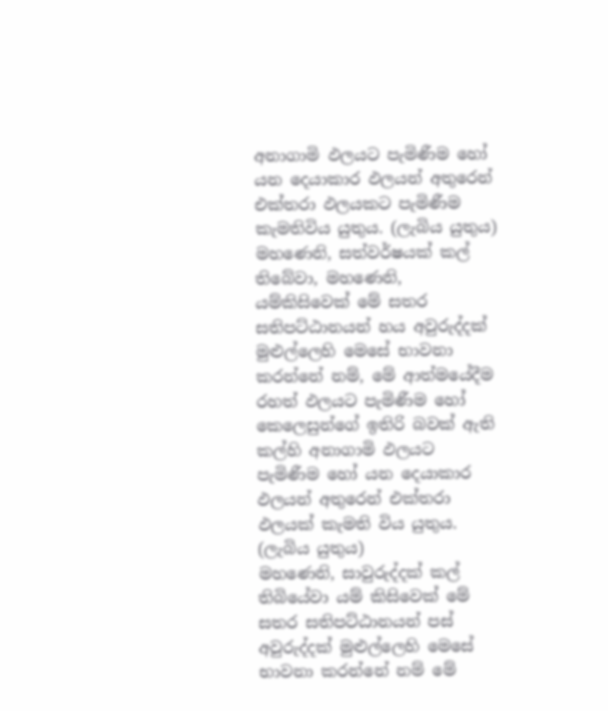අනාගාමි ඵලයට පැමිණීම හෝ යන දෙයාකාර ඵලයන් අතුරෙන් එක්තරා ඵලයකට පැමිණීම කැමතිවිය යුතුය. (ලැබිය යුතුය)
මහණෙනි, සත්වර්ෂයක් කල් තිබේවා, මහණෙනි, යම්කිසිවෙක් මේ සතර සතිපට්ඨානයන් හය අවුරුද්දක් මුළුල්ලෙහි මෙසේ භාවනා කරන්නේ නම්, මේ ආත්මයේදීම රහත් ඵලයට පැමිණීම හෝ කෙලෙසුන්ගේ ඉතිරි බවක් ඇති කල්හි අනාගාමි ඵලයට පැමිණීම හෝ යන දෙයාකාර ඵලයන් අතුරෙන් එක්තරා ඵලයක් කැමති විය යුතුය. (ලැබිය යුතුය)
මහණෙනි, සාවුරුද්දක් කල් තිබියේවා යම් කිසිවෙක් මේ සතර සතිපට්ඨානයන් පස් අවුරුද්දක් මුළුල්ලෙහි මෙසේ භාවනා කරන්නේ නම් මේ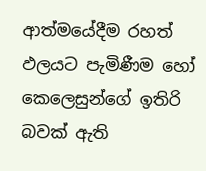ආත්මයේදීම රහත් ඵලයට පැමිණීම හෝ කෙලෙසුන්ගේ ඉතිරි බවක් ඇති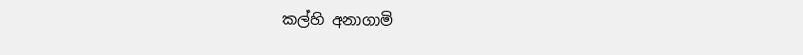කල්හි අනාගාමි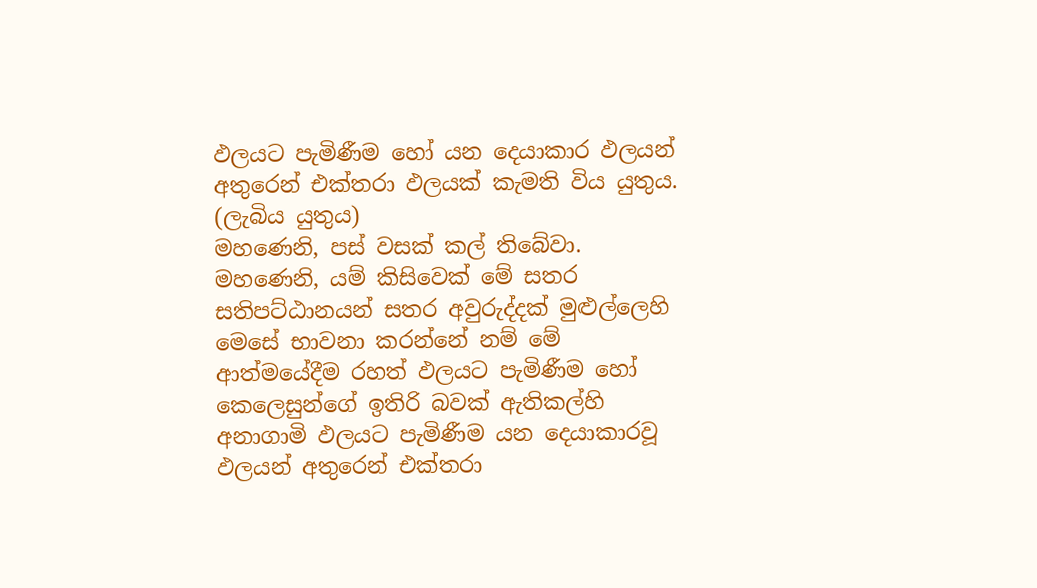ඵලයට පැමිණීම හෝ යන දෙයාකාර ඵලයන් අතුරෙන් එක්තරා ඵලයක් කැමති විය යුතුය. (ලැබිය යුතුය)
මහණෙනි, පස් වසක් කල් තිබේවා. මහණෙනි, යම් කිසිවෙක් මේ සතර සතිපට්ඨානයන් සතර අවුරුද්දක් මුළුල්ලෙහි මෙසේ භාවනා කරන්නේ නම් මේ ආත්මයේදීම රහත් ඵලයට පැමිණීම හෝ කෙලෙසුන්ගේ ඉතිරි බවක් ඇතිකල්හි අනාගාමි ඵලයට පැමිණීම යන දෙයාකාරවූ ඵලයන් අතුරෙන් එක්තරා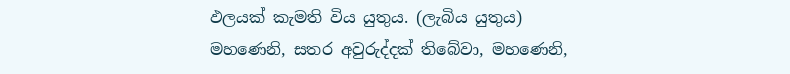ඵලයක් කැමති විය යුතුය. (ලැබිය යුතුය)
මහණෙනි, සතර අවුරුද්දක් තිබේවා, මහණෙනි,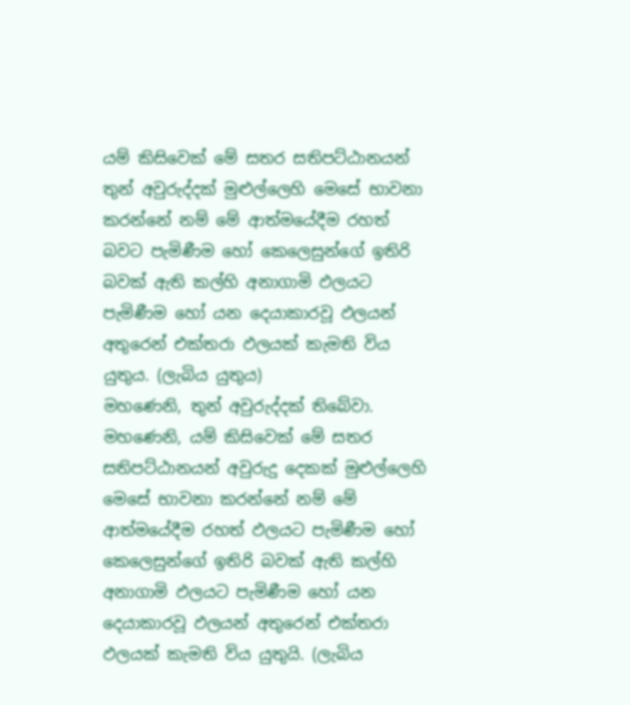යම් කිසිවෙක් මේ සතර සතිපට්ඨානයන් තුන් අවුරුද්දක් මුළුල්ලෙහි මෙසේ භාවනා කරන්නේ නම් මේ ආත්මයේදීම රහත් බවට පැමිණීම හෝ කෙලෙසුන්ගේ ඉතිරි බවක් ඇති කල්හි අනාගාමි ඵලයට පැමිණීම හෝ යන දෙයාකාරවූ ඵලයන් අතුරෙන් එක්තරා ඵලයක් කැමති විය යුතුය. (ලැබිය යුතුය)
මහණෙනි, තුන් අවුරුද්දක් තිබේවා. මහණෙනි, යම් කිසිවෙක් මේ සතර සතිපට්ඨානයන් අවුරුදු දෙකක් මුළුල්ලෙහි මෙසේ භාවනා කරන්නේ නම් මේ ආත්මයේදීම රහත් ඵලයට පැමිණීම හෝ කෙලෙසුන්ගේ ඉතිරි බවක් ඇති කල්හි අනාගාමි ඵලයට පැමිණීම හෝ යන දෙයාකාරවූ ඵලයන් අතුරෙන් එක්තරා ඵලයක් කැමති විය යුතුයි. (ලැබිය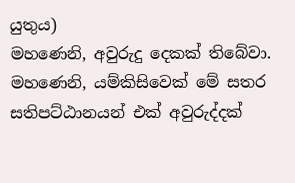යුතුය)
මහණෙනි, අවුරුදු දෙකක් තිබේවා. මහණෙනි, යම්කිසිවෙක් මේ සතර සතිපට්ඨානයන් එක් අවුරුද්දක්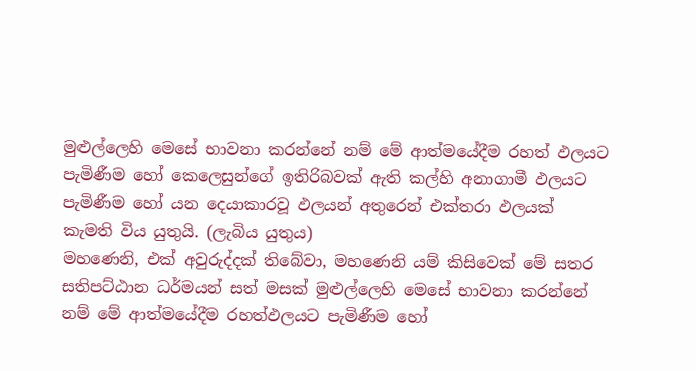මුළුල්ලෙහි මෙසේ භාවනා කරන්නේ නම් මේ ආත්මයේදීම රහත් ඵලයට පැමිණීම හෝ කෙලෙසුන්ගේ ඉතිරිබවක් ඇති කල්හි අනාගාමී ඵලයට පැමිණීම හෝ යන දෙයාකාරවූ ඵලයන් අතුරෙන් එක්තරා ඵලයක් කැමති විය යුතුයි. (ලැබිය යුතුය)
මහණෙනි, එක් අවුරුද්දක් තිබේවා, මහණෙනි යම් කිසිවෙක් මේ සතර සතිපට්ඨාන ධර්මයන් සත් මසක් මුළුල්ලෙහි මෙසේ භාවනා කරන්නේ නම් මේ ආත්මයේදීම රහත්ඵලයට පැමිණීම හෝ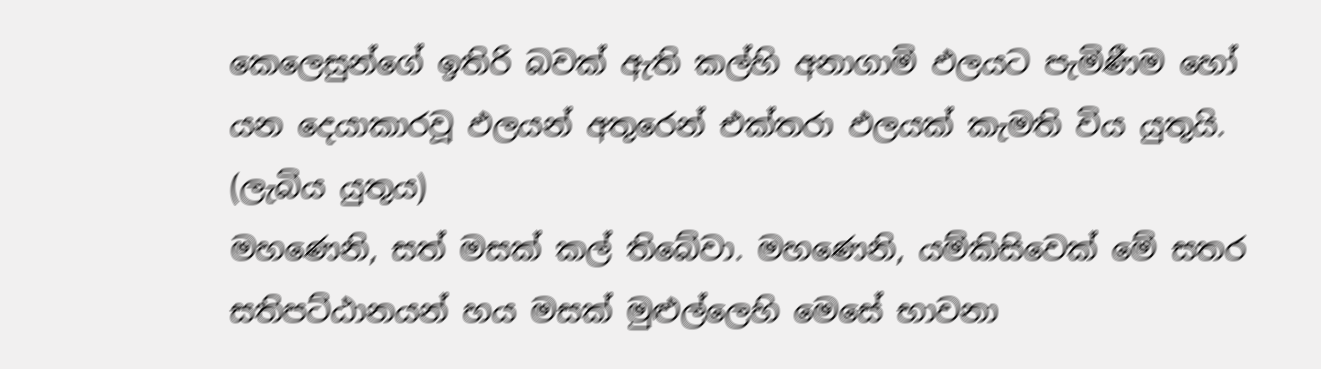කෙලෙසුන්ගේ ඉතිරි බවක් ඇති කල්හි අනාගාමි ඵලයට පැමිණීම හෝ යන දෙයාකාරවූ ඵලයන් අතුරෙන් එක්තරා ඵලයක් කැමති විය යුතුයි. (ලැබිය යුතුය)
මහණෙනි, සත් මසක් කල් තිබේවා. මහණෙනි, යම්කිසිවෙක් මේ සතර සතිපට්ඨානයන් හය මසක් මුළුල්ලෙහි මෙසේ භාවනා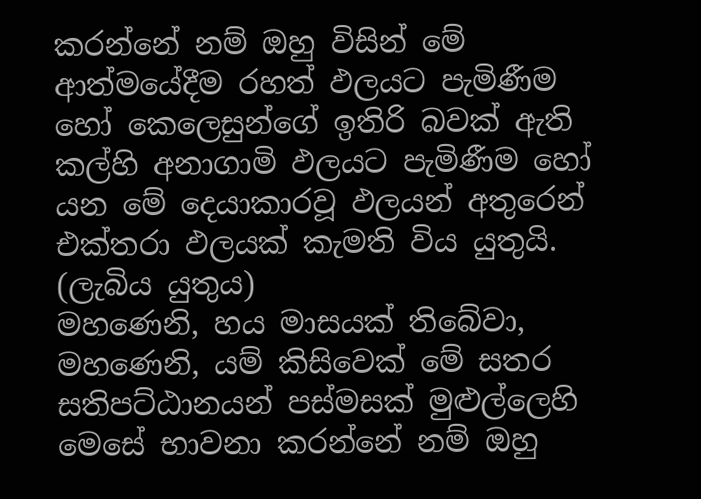කරන්නේ නම් ඔහු විසින් මේ ආත්මයේදීම රහත් ඵලයට පැමිණීම හෝ කෙලෙසුන්ගේ ඉතිරි බවක් ඇති කල්හි අනාගාමි ඵලයට පැමිණීම හෝ යන මේ දෙයාකාරවූ ඵලයන් අතුරෙන් එක්තරා ඵලයක් කැමති විය යුතුයි. (ලැබිය යුතුය)
මහණෙනි, හය මාසයක් තිබේවා, මහණෙනි, යම් කිසිවෙක් මේ සතර සතිපට්ඨානයන් පස්මසක් මුළුල්ලෙහි මෙසේ භාවනා කරන්නේ නම් ඔහු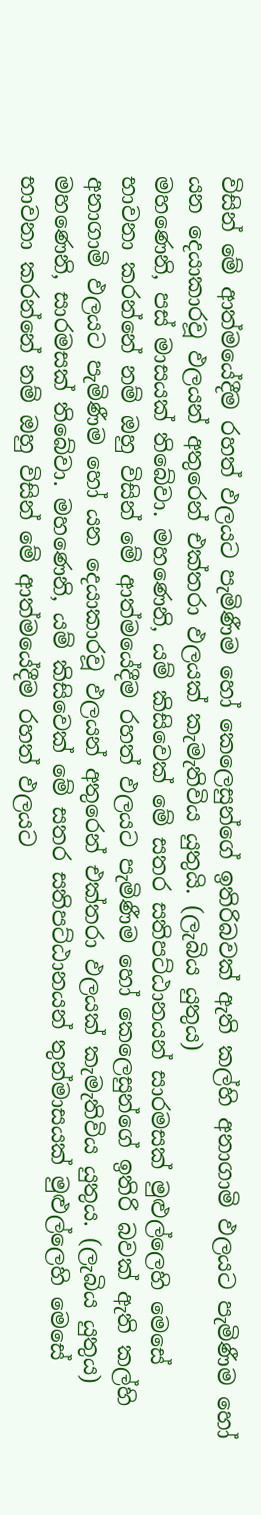විසින් මේ ආත්මයේදීම රහත් ඵලයට පැමිණීම හෝ කෙලෙසුන්ගේ ඉතිරිබවක් ඇති කල්හි අනාගාමි ඵලයට පැමිණීම හෝ යන දෙයාකාරවූ ඵලයන් අතුරෙන් එක්තරා ඵලයක් කැමැතිවිය යුතුයි. (ලැබිය යුතුය)
මහණෙනි, පස් මාසයක් තිබේවා. මහණෙනි, යම් කිසිවෙක් මේ සතර සතිපට්ඨානයන් සාරමසක් මුළුල්ලෙහි මෙසේ භාවනා කරන්නේ නම් ඔහු විසින් මේ ආත්මයේදීම රහත් ඵලයට පැමිණීම හෝ කෙලෙසුන්ගේ ඉතිරි බවක් ඇති කල්හි අනාගාමි ඵලයට පැමිණීම හෝ යන දෙයාකාරවූ ඵලයන් අතුරෙන් එක්තරා ඵලයක් කැමැතිවිය යුතුය. (ලැබිය යුතුය)
මහණෙනි, සාරමසක් තිබේවා. මහණෙනි, යම් කිසිවෙක් මේ සතර සතිපට්ඨානයන් තුන්මාසයක් මුළුල්ලෙහි මෙසේ භාවනා කරන්නේ නම් ඔහු විසින් මේ ආත්මයේදීම රහත් ඵලයට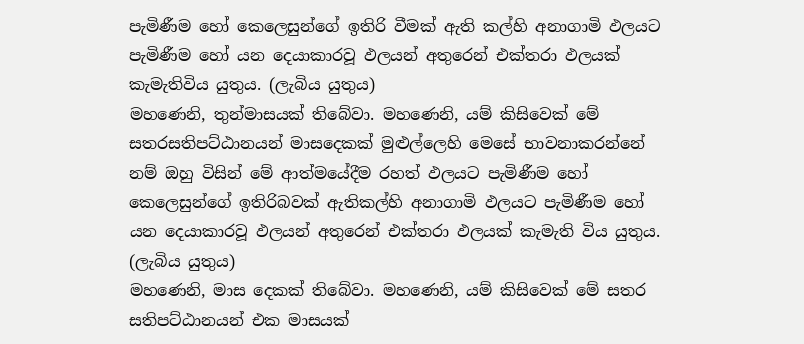පැමිණීම හෝ කෙලෙසුන්ගේ ඉතිරි වීමක් ඇති කල්හි අනාගාමි ඵලයට පැමිණීම හෝ යන දෙයාකාරවූ ඵලයන් අතුරෙන් එක්තරා ඵලයක් කැමැතිවිය යුතුය. (ලැබිය යුතුය)
මහණෙනි, තුන්මාසයක් තිබේවා. මහණෙනි, යම් කිසිවෙක් මේ සතරසතිපට්ඨානයන් මාසදෙකක් මුළුල්ලෙහි මෙසේ භාවනාකරන්නේ නම් ඔහු විසින් මේ ආත්මයේදීම රහත් ඵලයට පැමිණීම හෝ කෙලෙසුන්ගේ ඉතිරිබවක් ඇතිකල්හි අනාගාමි ඵලයට පැමිණීම හෝ යන දෙයාකාරවූ ඵලයන් අතුරෙන් එක්තරා ඵලයක් කැමැති විය යුතුය. (ලැබිය යුතුය)
මහණෙනි, මාස දෙකක් තිබේවා. මහණෙනි, යම් කිසිවෙක් මේ සතර සතිපට්ඨානයන් එක මාසයක්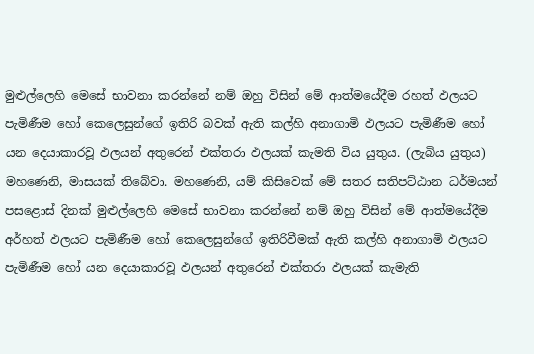මුළුල්ලෙහි මෙසේ භාවනා කරන්නේ නම් ඔහු විසින් මේ ආත්මයේදීම රහත් ඵලයට පැමිණීම හෝ කෙලෙසුන්ගේ ඉතිරි බවක් ඇති කල්හි අනාගාමි ඵලයට පැමිණීම හෝ යන දෙයාකාරවූ ඵලයන් අතුරෙන් එක්තරා ඵලයක් කැමති විය යුතුය. (ලැබිය යුතුය)
මහණෙනි, මාසයක් තිබේවා. මහණෙනි, යම් කිසිවෙක් මේ සතර සතිපට්ඨාන ධර්මයන් පසළොස් දිනක් මුළුල්ලෙහි මෙසේ භාවනා කරන්නේ නම් ඔහු විසින් මේ ආත්මයේදීම අර්හත් ඵලයට පැමිණීම හෝ කෙලෙසුන්ගේ ඉතිරිවීමක් ඇති කල්හි අනාගාමි ඵලයට පැමිණීම හෝ යන දෙයාකාරවූ ඵලයන් අතුරෙන් එක්තරා ඵලයක් කැමැති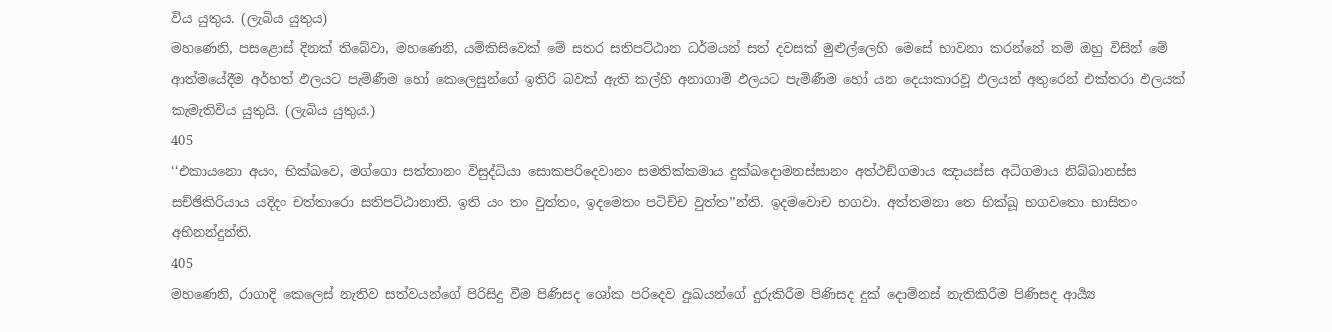විය යුතුය. (ලැබිය යුතුය)
මහණෙනි, පසළොස් දිනක් තිබේවා, මහණෙනි, යම්කිසිවෙක් මේ සතර සතිපට්ඨාන ධර්මයන් සත් දවසක් මුළුල්ලෙහි මෙසේ භාවනා කරන්නේ නම් ඔහු විසින් මේ ආත්මයේදීම අර්හත් ඵලයට පැමිණීම හෝ කෙලෙසුන්ගේ ඉතිරි බවක් ඇති කල්හි අනාගාමි ඵලයට පැමිණීම හෝ යන දෙයාකාරවූ ඵලයන් අතුරෙන් එක්තරා ඵලයක් කැමැතිවිය යුතුයි. (ලැබිය යුතුය.)
405
‘‘එකායනො අයං, භික්ඛවෙ, මග්ගො සත්තානං විසුද්ධියා සොකපරිදෙවානං සමතික්කමාය දුක්ඛදොමනස්සානං අත්ථඞ්ගමාය ඤායස්ස අධිගමාය නිබ්බානස්ස සච්ඡිකිරියාය යදිදං චත්තාරො සතිපට්ඨානාති. ඉති යං තං වුත්තං, ඉදමෙතං පටිච්ච වුත්ත’’න්ති. ඉදමවොච භගවා. අත්තමනා තෙ භික්ඛූ භගවතො භාසිතං අභිනන්දුන්ති.
405
මහණෙනි, රාගාදි කෙලෙස් නැතිව සත්වයන්ගේ පිරිසිදු වීම පිණිසද ශෝක පරිදෙව දුඃඛයන්ගේ දුරුකිරීම පිණිසද දුක් දොම්නස් නැතිකිරීම පිණිසද ආර්‍ය්‍ය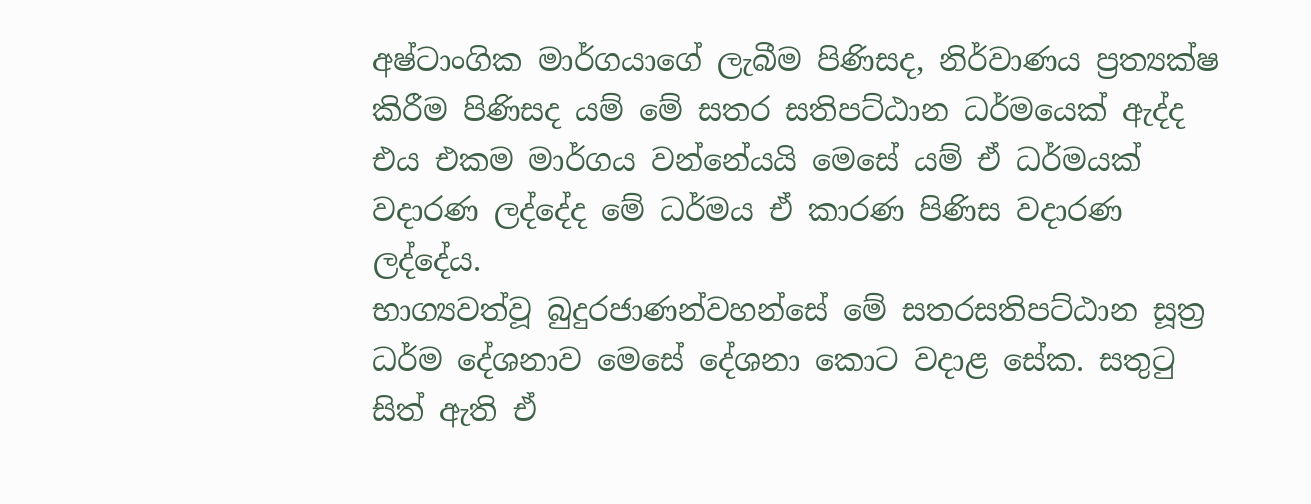අෂ්ටාංගික මාර්ගයාගේ ලැබීම පිණිසද, නිර්වාණය ප්‍රත්‍යක්ෂ කිරීම පිණිසද යම් මේ සතර සතිපට්ඨාන ධර්මයෙක් ඇද්ද එය එකම මාර්ගය වන්නේයයි මෙසේ යම් ඒ ධර්මයක් වදාරණ ලද්දේද මේ ධර්මය ඒ කාරණ පිණිස වදාරණ ලද්දේය.
භාග්‍යවත්වූ බුදුරජාණන්වහන්සේ මේ සතරසතිපට්ඨාන සූත්‍ර ධර්ම දේශනාව මෙසේ දේශනා කොට වදාළ සේක. සතුටු සිත් ඇති ඒ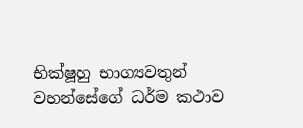භික්ෂූහු භාග්‍යවතුන් වහන්සේගේ ධර්ම කථාව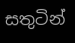සතුටින්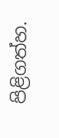පිළිගත්හ.